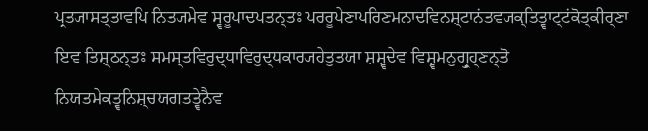ਪ੍ਰਤ੍ਯਾਸਤ੍ਤਾਵਪਿ ਨਿਤ੍ਯਮੇਵ ਸ੍ਵਰੂਪਾਦਪਤਨ੍ਤਃ ਪਰਰੂਪੇਣਾਪਰਿਣਮਨਾਦਵਿਨਸ਼੍ਟਾਨਂਤਵ੍ਯਕ੍ਤਿਤ੍ਵਾਟ੍ਟਂਕੋਤ੍ਕੀਰ੍ਣਾ ਇਵ ਤਿਸ਼੍ਠਨ੍ਤਃ ਸਮਸ੍ਤਵਿਰੁਦ੍ਧਾਵਿਰੁਦ੍ਧਕਾਰ੍ਯਹੇਤੁਤਯਾ ਸ਼ਸ਼੍ਵਦੇਵ ਵਿਸ਼੍ਵਮਨੁਗ੍ਰੁਹ੍ਣਨ੍ਤੋ ਨਿਯਤਮੇਕਤ੍ਵਨਿਸ਼੍ਚਯਗਤਤ੍ਵੇਨੈਵ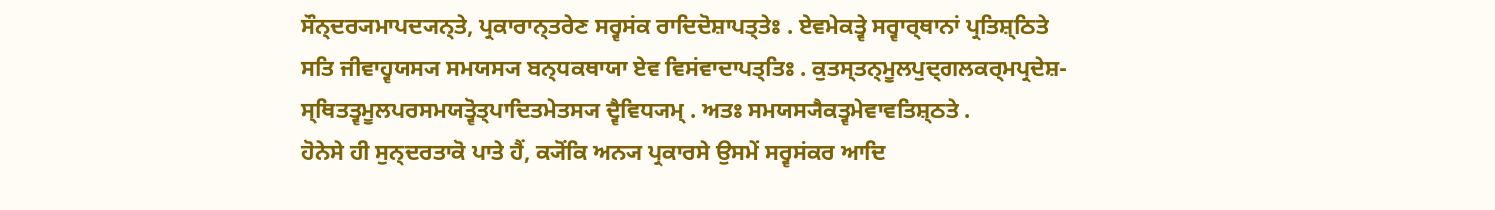ਸੌਨ੍ਦਰ੍ਯਮਾਪਦ੍ਯਨ੍ਤੇ, ਪ੍ਰਕਾਰਾਨ੍ਤਰੇਣ ਸਰ੍ਵਸਂਕ ਰਾਦਿਦੋਸ਼ਾਪਤ੍ਤੇਃ . ਏਵਮੇਕਤ੍ਵੇ ਸਰ੍ਵਾਰ੍ਥਾਨਾਂ ਪ੍ਰਤਿਸ਼੍ਠਿਤੇ ਸਤਿ ਜੀਵਾਹ੍ਵਯਸ੍ਯ ਸਮਯਸ੍ਯ ਬਨ੍ਧਕਥਾਯਾ ਏਵ ਵਿਸਂਵਾਦਾਪਤ੍ਤਿਃ . ਕੁਤਸ੍ਤਨ੍ਮੂਲਪੁਦ੍ਗਲਕਰ੍ਮਪ੍ਰਦੇਸ਼- ਸ੍ਥਿਤਤ੍ਵਮੂਲਪਰਸਮਯਤ੍ਵੋਤ੍ਪਾਦਿਤਮੇਤਸ੍ਯ ਦ੍ਵੈਵਿਧ੍ਯਮ੍ . ਅਤਃ ਸਮਯਸ੍ਯੈਕਤ੍ਵਮੇਵਾਵਤਿਸ਼੍ਠਤੇ .
ਹੋਨੇਸੇ ਹੀ ਸੁਨ੍ਦਰਤਾਕੋ ਪਾਤੇ ਹੈਂ, ਕ੍ਯੋਂਕਿ ਅਨ੍ਯ ਪ੍ਰਕਾਰਸੇ ਉਸਮੇਂ ਸਰ੍ਵਸਂਕਰ ਆਦਿ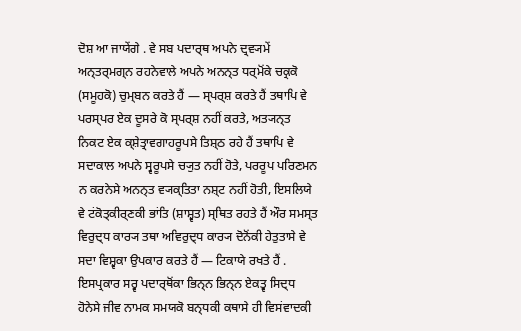ਦੋਸ਼ ਆ ਜਾਯੇਂਗੇ . ਵੇ ਸਬ ਪਦਾਰ੍ਥ ਅਪਨੇ ਦ੍ਰਵ੍ਯਮੇਂ ਅਨ੍ਤਰ੍ਮਗ੍ਨ ਰਹਨੇਵਾਲੇ ਅਪਨੇ ਅਨਨ੍ਤ ਧਰ੍ਮੋਂਕੇ ਚਕ੍ਰਕੋ (ਸਮੂਹਕੋ) ਚੁਮ੍ਬਨ ਕਰਤੇ ਹੈਂ — ਸ੍ਪਰ੍ਸ਼ ਕਰਤੇ ਹੈਂ ਤਥਾਪਿ ਵੇ ਪਰਸ੍ਪਰ ਏਕ ਦੂਸਰੇ ਕੋ ਸ੍ਪਰ੍ਸ਼ ਨਹੀਂ ਕਰਤੇ, ਅਤ੍ਯਨ੍ਤ ਨਿਕਟ ਏਕ ਕ੍ਸ਼ੇਤ੍ਰਾਵਗਾਹਰੂਪਸੇ ਤਿਸ਼੍ਠ ਰਹੇ ਹੈਂ ਤਥਾਪਿ ਵੇ ਸਦਾਕਾਲ ਅਪਨੇ ਸ੍ਵਰੂਪਸੇ ਚ੍ਯੁਤ ਨਹੀਂ ਹੋਤੇ, ਪਰਰੂਪ ਪਰਿਣਮਨ ਨ ਕਰਨੇਸੇ ਅਨਨ੍ਤ ਵ੍ਯਕ੍ਤਿਤਾ ਨਸ਼੍ਟ ਨਹੀਂ ਹੋਤੀ, ਇਸਲਿਯੇ ਵੇ ਟਂਕੋਤ੍ਕੀਰ੍ਣਕੀ ਭਾਂਤਿ (ਸ਼ਾਸ਼੍ਵਤ) ਸ੍ਥਿਤ ਰਹਤੇ ਹੈਂ ਔਰ ਸਮਸ੍ਤ ਵਿਰੁਦ੍ਧ ਕਾਰ੍ਯ ਤਥਾ ਅਵਿਰੁਦ੍ਧ ਕਾਰ੍ਯ ਦੋਨੋਂਕੀ ਹੇਤੁਤਾਸੇ ਵੇ ਸਦਾ ਵਿਸ਼੍ਵਕਾ ਉਪਕਾਰ ਕਰਤੇ ਹੈਂ — ਟਿਕਾਯੇ ਰਖਤੇ ਹੈਂ . ਇਸਪ੍ਰਕਾਰ ਸਰ੍ਵ ਪਦਾਰ੍ਥੋਂਕਾ ਭਿਨ੍ਨ ਭਿਨ੍ਨ ਏਕਤ੍ਵ ਸਿਦ੍ਧ ਹੋਨੇਸੇ ਜੀਵ ਨਾਮਕ ਸਮਯਕੋ ਬਨ੍ਧਕੀ ਕਥਾਸੇ ਹੀ ਵਿਸਂਵਾਦਕੀ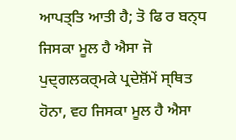ਆਪਤ੍ਤਿ ਆਤੀ ਹੈ; ਤੋ ਫਿ ਰ ਬਨ੍ਧ ਜਿਸਕਾ ਮੂਲ ਹੈ ਐਸਾ ਜੋ ਪੁਦ੍ਗਲਕਰ੍ਮਕੇ ਪ੍ਰਦੇਸ਼ੋਂਮੇਂ ਸ੍ਥਿਤ ਹੋਨਾ, ਵਹ ਜਿਸਕਾ ਮੂਲ ਹੈ ਐਸਾ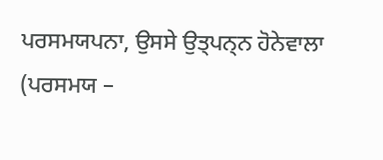ਪਰਸਮਯਪਨਾ, ਉਸਸੇ ਉਤ੍ਪਨ੍ਨ ਹੋਨੇਵਾਲਾ (ਪਰਸਮਯ –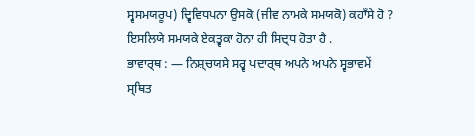ਸ੍ਵਸਮਯਰੂਪ) ਦ੍ਵਿਵਿਧਪਨਾ ਉਸਕੋ (ਜੀਵ ਨਾਮਕੇ ਸਮਯਕੋ) ਕਹਾਁਸੇ ਹੋ ? ਇਸਲਿਯੇ ਸਮਯਕੇ ਏਕਤ੍ਵਕਾ ਹੋਨਾ ਹੀ ਸਿਦ੍ਧ ਹੋਤਾ ਹੈ .
ਭਾਵਾਰ੍ਥ : — ਨਿਸ਼੍ਚਯਸੇ ਸਰ੍ਵ ਪਦਾਰ੍ਥ ਅਪਨੇ ਅਪਨੇ ਸ੍ਵਭਾਵਮੇਂ ਸ੍ਥਿਤ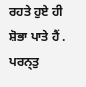ਰਹਤੇ ਹੁਏ ਹੀ ਸ਼ੋਭਾ ਪਾਤੇ ਹੈਂ . ਪਰਨ੍ਤੁ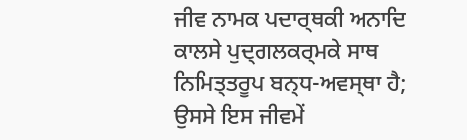ਜੀਵ ਨਾਮਕ ਪਦਾਰ੍ਥਕੀ ਅਨਾਦਿ ਕਾਲਸੇ ਪੁਦ੍ਗਲਕਰ੍ਮਕੇ ਸਾਥ ਨਿਮਿਤ੍ਤਰੂਪ ਬਨ੍ਧ-ਅਵਸ੍ਥਾ ਹੈ; ਉਸਸੇ ਇਸ ਜੀਵਮੇਂ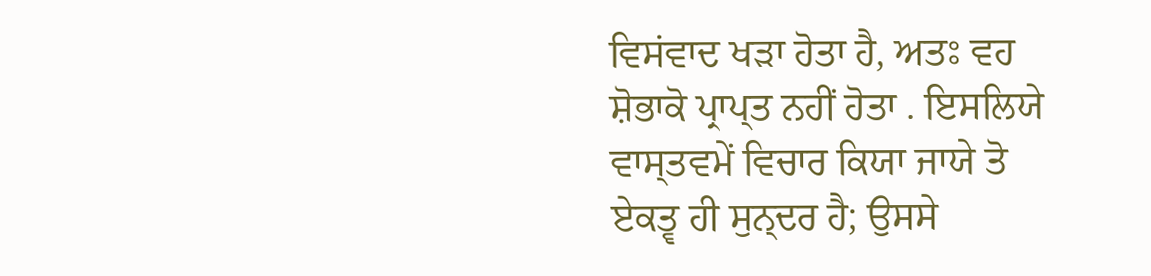ਵਿਸਂਵਾਦ ਖੜਾ ਹੋਤਾ ਹੈ, ਅਤਃ ਵਹ ਸ਼ੋਭਾਕੋ ਪ੍ਰਾਪ੍ਤ ਨਹੀਂ ਹੋਤਾ . ਇਸਲਿਯੇ ਵਾਸ੍ਤਵਮੇਂ ਵਿਚਾਰ ਕਿਯਾ ਜਾਯੇ ਤੋ ਏਕਤ੍ਵ ਹੀ ਸੁਨ੍ਦਰ ਹੈ; ਉਸਸੇ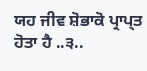ਯਹ ਜੀਵ ਸ਼ੋਭਾਕੋ ਪ੍ਰਾਪ੍ਤ ਹੋਤਾ ਹੈ ..੩..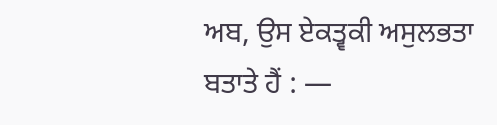ਅਬ, ਉਸ ਏਕਤ੍ਵਕੀ ਅਸੁਲਭਤਾ ਬਤਾਤੇ ਹੈਂ : —